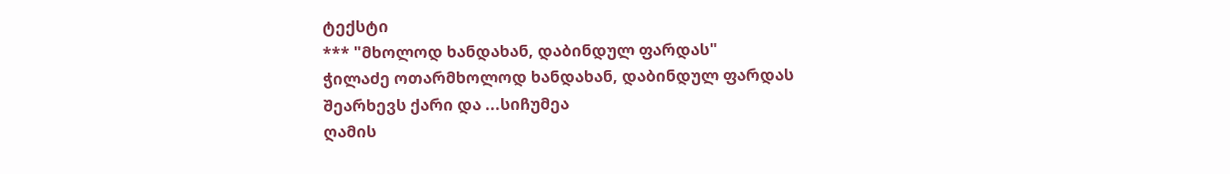ტექსტი
*** "მხოლოდ ხანდახან, დაბინდულ ფარდას"
ჭილაძე ოთარმხოლოდ ხანდახან, დაბინდულ ფარდას
შეარხევს ქარი და ...სიჩუმეა
ღამის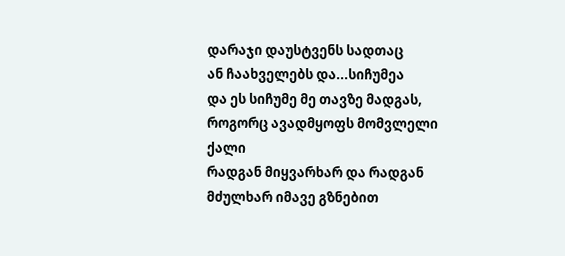დარაჯი დაუსტვენს სადთაც
ან ჩაახველებს და...სიჩუმეა
და ეს სიჩუმე მე თავზე მადგას,
როგორც ავადმყოფს მომვლელი ქალი
რადგან მიყვარხარ და რადგან
მძულხარ იმავე გზნებით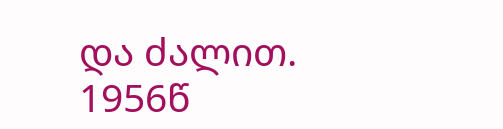და ძალით.
1956წ